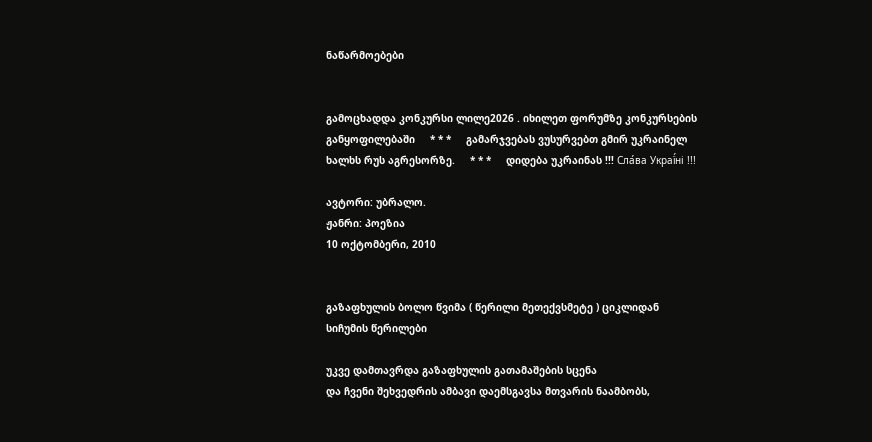ნაწარმოებები


გამოცხადდა კონკურსი ლილე2026 . იხილეთ ფორუმზე კონკურსების განყოფილებაში     * * *     გამარჯვებას ვუსურვებთ გმირ უკრაინელ ხალხს რუს აგრესორზე.     * * *     დიდება უკრაინას !!! Сла́ва Украї́ні !!!

ავტორი: უბრალო.
ჟანრი: პოეზია
10 ოქტომბერი, 2010


გაზაფხულის ბოლო წვიმა ( წერილი მეთექვსმეტე ) ციკლიდან სიჩუმის წერილები

უკვე დამთავრდა გაზაფხულის გათამაშების სცენა
და ჩვენი შეხვედრის ამბავი დაემსგავსა მთვარის ნაამბობს,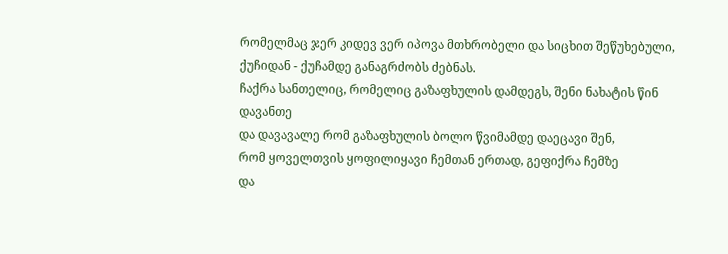რომელმაც ჯერ კიდევ ვერ იპოვა მთხრობელი და სიცხით შეწუხებული,
ქუჩიდან - ქუჩამდე განაგრძობს ძებნას.
ჩაქრა სანთელიც, რომელიც გაზაფხულის დამდეგს, შენი ნახატის წინ დავანთე
და დავავალე რომ გაზაფხულის ბოლო წვიმამდე დაეცავი შენ,
რომ ყოველთვის ყოფილიყავი ჩემთან ერთად, გეფიქრა ჩემზე
და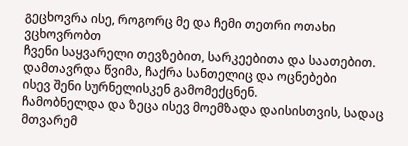გეცხოვრა ისე, როგორც მე და ჩემი თეთრი ოთახი ვცხოვრობთ
ჩვენი საყვარელი თევზებით, სარკეებითა და საათებით.
დამთავრდა წვიმა, ჩაქრა სანთელიც და ოცნებები
ისევ შენი სურნელისკენ გამომექცნენ.
ჩამობნელდა და ზეცა ისევ მოემზადა დაისისთვის, სადაც მთვარემ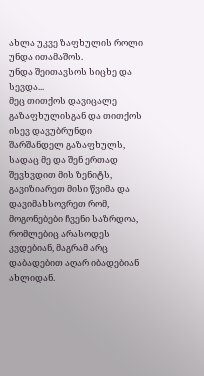ახლა უკვე ზაფხულის როლი უნდა ითამაშოს.
უნდა შეითავსოს სიცხე და სევდა...
მეც თითქოს დავიცალე გაზაფხულისგან და თითქოს ისევ დავუბრუნდი
შარშანდელ გაზაფხულს, სადაც მე და შენ ერთად შევხვდით მის ზენიტს,
გავიზიარეთ მისი წვიმა და დავიმახსოვრეთ რომ, მოგონებები ჩვენი საზრდოა,
რომლებიც არასოდეს კვდებიან, მაგრამ არც დაბადებით აღარ იბადებიან ახლიდან.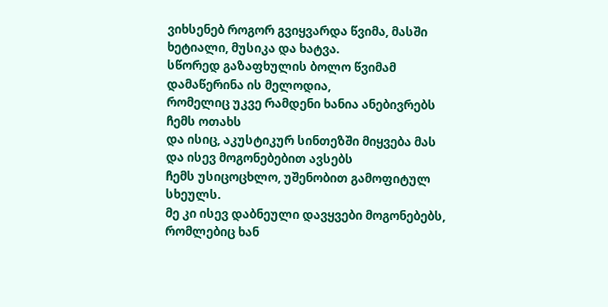ვიხსენებ როგორ გვიყვარდა წვიმა, მასში ხეტიალი, მუსიკა და ხატვა.
სწორედ გაზაფხულის ბოლო წვიმამ დამაწერინა ის მელოდია,
რომელიც უკვე რამდენი ხანია ანებივრებს ჩემს ოთახს
და ისიც, აკუსტიკურ სინთეზში მიყვება მას და ისევ მოგონებებით ავსებს
ჩემს უსიცოცხლო, უშენობით გამოფიტულ სხეულს.
მე კი ისევ დაბნეული დავყვები მოგონებებს, რომლებიც ხან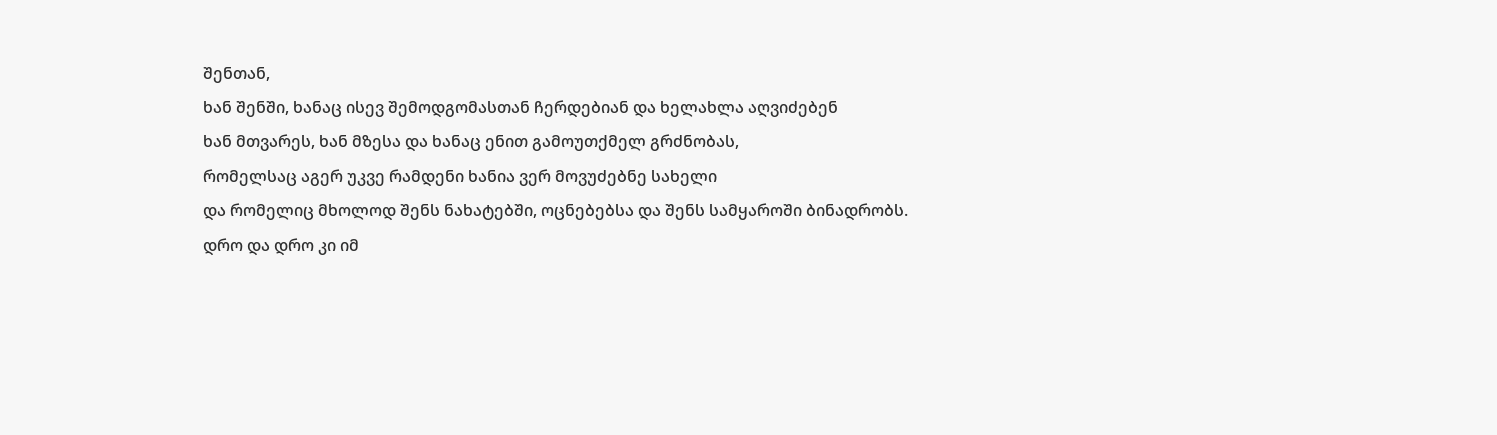შენთან,
ხან შენში, ხანაც ისევ შემოდგომასთან ჩერდებიან და ხელახლა აღვიძებენ
ხან მთვარეს, ხან მზესა და ხანაც ენით გამოუთქმელ გრძნობას,
რომელსაც აგერ უკვე რამდენი ხანია ვერ მოვუძებნე სახელი
და რომელიც მხოლოდ შენს ნახატებში, ოცნებებსა და შენს სამყაროში ბინადრობს.
დრო და დრო კი იმ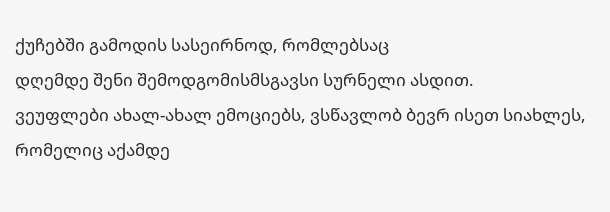ქუჩებში გამოდის სასეირნოდ, რომლებსაც
დღემდე შენი შემოდგომისმსგავსი სურნელი ასდით.
ვეუფლები ახალ-ახალ ემოციებს, ვსწავლობ ბევრ ისეთ სიახლეს,
რომელიც აქამდე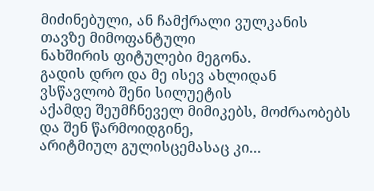მიძინებული, ან ჩამქრალი ვულკანის თავზე მიმოფანტული
ნახშირის ფიტულები მეგონა.
გადის დრო და მე ისევ ახლიდან ვსწავლობ შენი სილუეტის
აქამდე შეუმჩნეველ მიმიკებს, მოძრაობებს და შენ წარმოიდგინე,
არიტმიულ გულისცემასაც კი...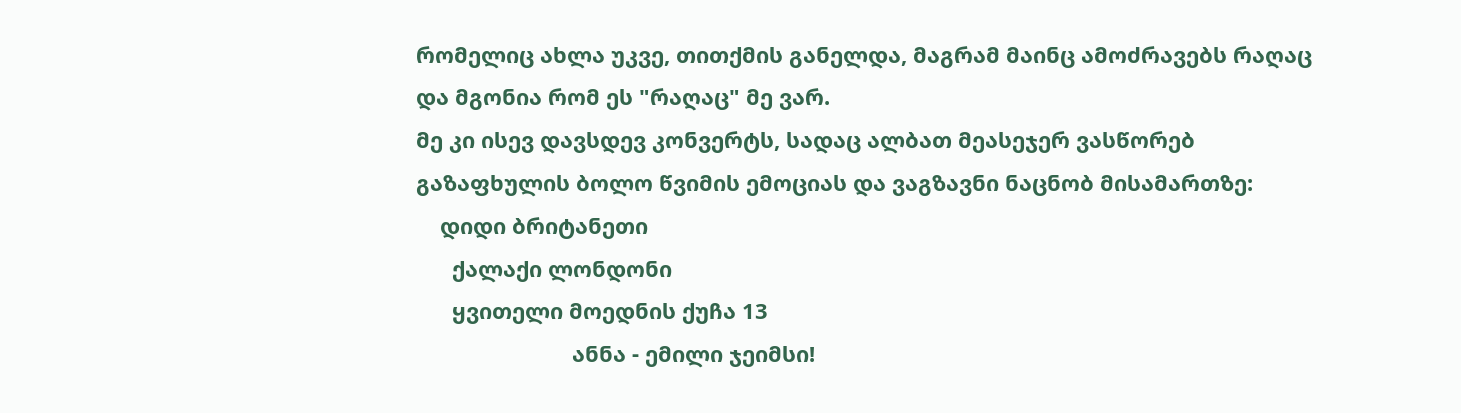რომელიც ახლა უკვე, თითქმის განელდა, მაგრამ მაინც ამოძრავებს რაღაც
და მგონია რომ ეს "რაღაც" მე ვარ.
მე კი ისევ დავსდევ კონვერტს, სადაც ალბათ მეასეჯერ ვასწორებ
გაზაფხულის ბოლო წვიმის ემოციას და ვაგზავნი ნაცნობ მისამართზე:
    დიდი ბრიტანეთი
      ქალაქი ლონდონი
      ყვითელი მოედნის ქუჩა 13
                          ანნა - ემილი ჯეიმსი!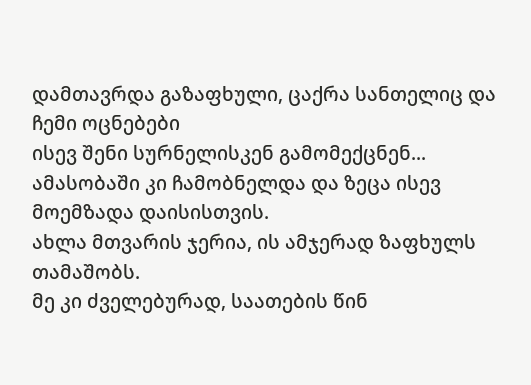დამთავრდა გაზაფხული, ცაქრა სანთელიც და ჩემი ოცნებები
ისევ შენი სურნელისკენ გამომექცნენ...
ამასობაში კი ჩამობნელდა და ზეცა ისევ მოემზადა დაისისთვის.
ახლა მთვარის ჯერია, ის ამჯერად ზაფხულს თამაშობს.
მე კი ძველებურად, საათების წინ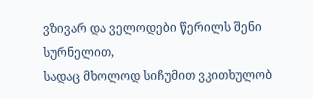ვზივარ და ველოდები წერილს შენი სურნელით,
სადაც მხოლოდ სიჩუმით ვკითხულობ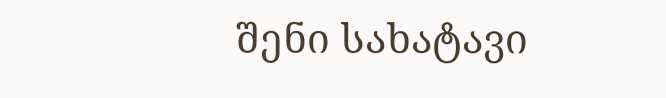შენი სახატავი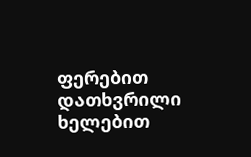ფერებით დათხვრილი
ხელებით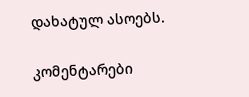დახატულ ასოებს.

კომენტარები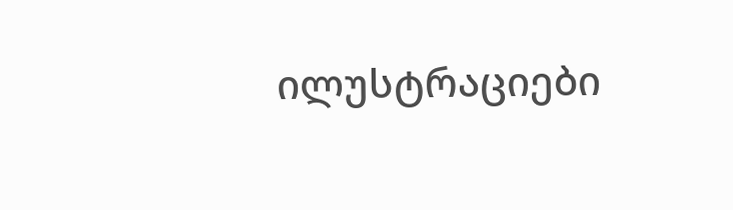ილუსტრაციები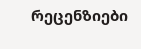რეცენზიები